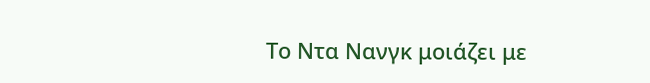Το Ντα Νανγκ μοιάζει με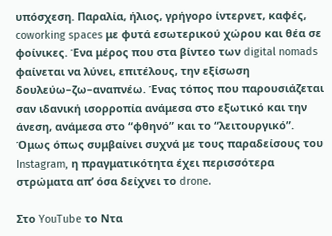υπόσχεση. Παραλία, ήλιος, γρήγορο ίντερνετ, καφές, coworking spaces με φυτά εσωτερικού χώρου και θέα σε φοίνικες. Ένα μέρος που στα βίντεο των digital nomads φαίνεται να λύνει, επιτέλους, την εξίσωση δουλεύω–ζω–αναπνέω. Ένας τόπος που παρουσιάζεται σαν ιδανική ισορροπία ανάμεσα στo εξωτικό και την άνεση, ανάμεσα στο “φθηνό” και το “λειτουργικό”. Όμως όπως συμβαίνει συχνά με τους παραδείσους του Instagram, η πραγματικότητα έχει περισσότερα στρώματα απ’ όσα δείχνει το drone.

Στο YouTube το Ντα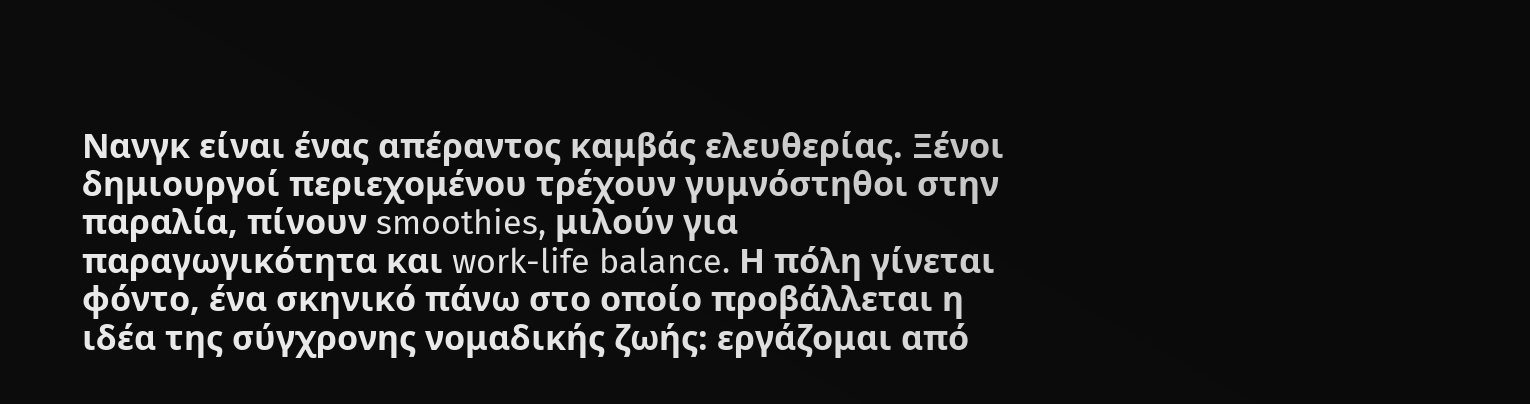Νανγκ είναι ένας απέραντος καμβάς ελευθερίας. Ξένοι δημιουργοί περιεχομένου τρέχουν γυμνόστηθοι στην παραλία, πίνουν smoothies, μιλούν για παραγωγικότητα και work-life balance. Η πόλη γίνεται φόντο, ένα σκηνικό πάνω στο οποίο προβάλλεται η ιδέα της σύγχρονης νομαδικής ζωής: εργάζομαι από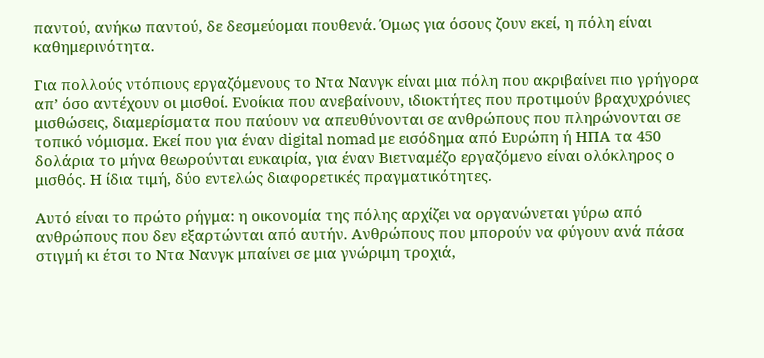παντού, ανήκω παντού, δε δεσμεύομαι πουθενά. Όμως για όσους ζουν εκεί, η πόλη είναι καθημερινότητα.

Για πολλούς ντόπιους εργαζόμενους το Ντα Νανγκ είναι μια πόλη που ακριβαίνει πιο γρήγορα απ’ όσο αντέχουν οι μισθοί. Ενοίκια που ανεβαίνουν, ιδιοκτήτες που προτιμούν βραχυχρόνιες μισθώσεις, διαμερίσματα που παύουν να απευθύνονται σε ανθρώπους που πληρώνονται σε τοπικό νόμισμα. Εκεί που για έναν digital nomad με εισόδημα από Ευρώπη ή ΗΠΑ τα 450 δολάρια το μήνα θεωρούνται ευκαιρία, για έναν Βιετναμέζο εργαζόμενο είναι ολόκληρος ο μισθός. Η ίδια τιμή, δύο εντελώς διαφορετικές πραγματικότητες.

Αυτό είναι το πρώτο ρήγμα: η οικονομία της πόλης αρχίζει να οργανώνεται γύρω από ανθρώπους που δεν εξαρτώνται από αυτήν. Ανθρώπους που μπορούν να φύγουν ανά πάσα στιγμή κι έτσι το Ντα Νανγκ μπαίνει σε μια γνώριμη τροχιά,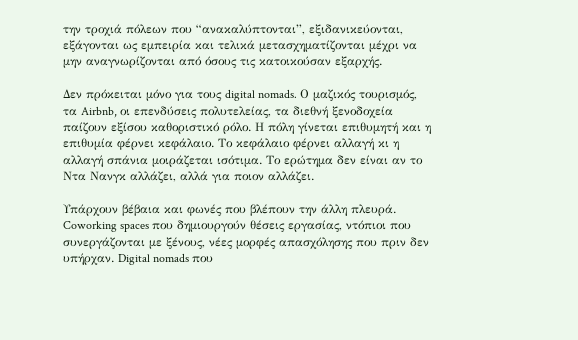την τροχιά πόλεων που “ανακαλύπτονται”, εξιδανικεύονται, εξάγονται ως εμπειρία και τελικά μετασχηματίζονται μέχρι να μην αναγνωρίζονται από όσους τις κατοικούσαν εξαρχής.

Δεν πρόκειται μόνο για τους digital nomads. Ο μαζικός τουρισμός, τα Airbnb, οι επενδύσεις πολυτελείας, τα διεθνή ξενοδοχεία παίζουν εξίσου καθοριστικό ρόλο. Η πόλη γίνεται επιθυμητή και η επιθυμία φέρνει κεφάλαιο. Το κεφάλαιο φέρνει αλλαγή κι η αλλαγή σπάνια μοιράζεται ισότιμα. Το ερώτημα δεν είναι αν το Ντα Νανγκ αλλάζει, αλλά για ποιον αλλάζει.

Υπάρχουν βέβαια και φωνές που βλέπουν την άλλη πλευρά. Coworking spaces που δημιουργούν θέσεις εργασίας, ντόπιοι που συνεργάζονται με ξένους, νέες μορφές απασχόλησης που πριν δεν υπήρχαν. Digital nomads που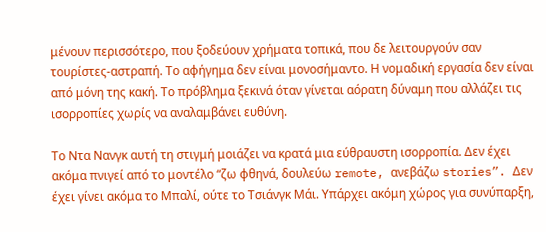μένουν περισσότερο, που ξοδεύουν χρήματα τοπικά, που δε λειτουργούν σαν τουρίστες-αστραπή. Το αφήγημα δεν είναι μονοσήμαντο. Η νομαδική εργασία δεν είναι από μόνη της κακή. Το πρόβλημα ξεκινά όταν γίνεται αόρατη δύναμη που αλλάζει τις ισορροπίες χωρίς να αναλαμβάνει ευθύνη.

Το Ντα Νανγκ αυτή τη στιγμή μοιάζει να κρατά μια εύθραυστη ισορροπία. Δεν έχει ακόμα πνιγεί από το μοντέλο “ζω φθηνά, δουλεύω remote, ανεβάζω stories”. Δεν έχει γίνει ακόμα το Μπαλί, ούτε το Τσιάνγκ Μάι. Υπάρχει ακόμη χώρος για συνύπαρξη,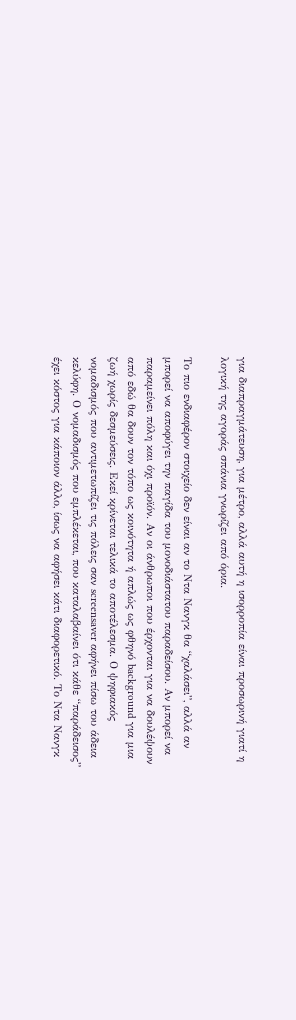για διαπραγμάτευση, για μέτρο, αλλά αυτή η ισορροπία είναι προσωρινή γιατί η λογική της αγοράς σπάνια γνωρίζει από όρια.

Το πιο ενδιαφέρον στοιχείο δεν είναι αν το Ντα Νανγκ θα “χαλάσει”, αλλά αν μπορεί να αποφύγει την παγίδα του μονοδιάστατου παραδείσου. Αν μπορεί να παραμείνει πόλη και όχι προϊόν. Αν οι άνθρωποι που έρχονται για να δουλέψουν από εδώ θα δουν τον τόπο ως κοινότητα ή απλώς ως φθηνό background για μια ζωή χωρίς δεσμεύσεις. Εκεί κρίνεται τελικά το αποτέλεσμα. Ο ψηφιακός νομαδισμός που αντιμετωπίζει τις πόλεις σαν screensaver αφήνει πίσω του άδεια κελύφη. Ο νομαδισμός που εμπλέκεται, που καταλαβαίνει ότι κάθε “παράδεισος” έχει κόστος για κάποιον άλλο, ίσως να αφήσει κάτι διαφορετικό. Το Ντα Νανγκ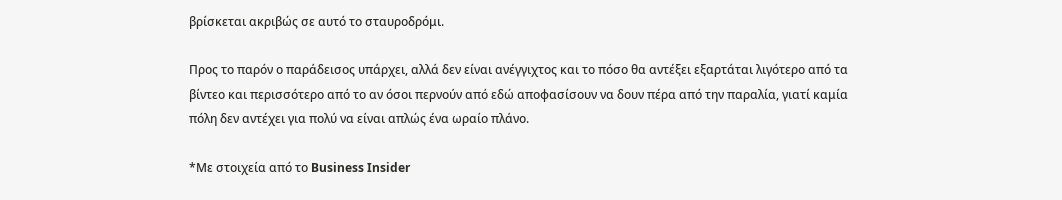βρίσκεται ακριβώς σε αυτό το σταυροδρόμι.

Προς το παρόν ο παράδεισος υπάρχει, αλλά δεν είναι ανέγγιχτος και το πόσο θα αντέξει εξαρτάται λιγότερο από τα βίντεο και περισσότερο από το αν όσοι περνούν από εδώ αποφασίσουν να δουν πέρα από την παραλία, γιατί καμία πόλη δεν αντέχει για πολύ να είναι απλώς ένα ωραίο πλάνο.

*Με στοιχεία από το Business Insider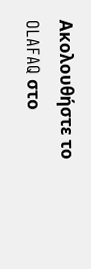Ακολουθήστε το OLAFAQ στο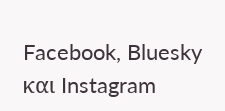Facebook, Bluesky και Instagram